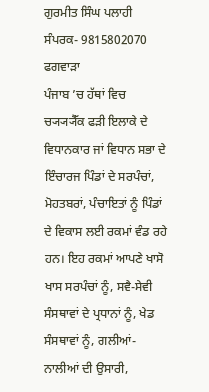ਗੁਰਮੀਤ ਸਿੰਘ ਪਲਾਹੀ
ਸੰਪਰਕ- 9815802070
ਫਗਵਾੜਾ
ਪੰਜਾਬ ’ਚ ਹੱਥਾਂ ਵਿਚ ਚ੍ਯ੍ਯ੍ਯੈੱਕ ਫੜੀ ਇਲਾਕੇ ਦੇ ਵਿਧਾਨਕਾਰ ਜਾਂ ਵਿਧਾਨ ਸਭਾ ਦੇ ਇੰਚਾਰਜ ਪਿੰਡਾਂ ਦੇ ਸਰਪੰਚਾਂ, ਮੋਹਤਬਰਾਂ, ਪੰਚਾਇਤਾਂ ਨੂੰ ਪਿੰਡਾਂ ਦੇ ਵਿਕਾਸ ਲਈ ਰਕਮਾਂ ਵੰਡ ਰਹੇ ਹਨ। ਇਹ ਰਕਮਾਂ ਆਪਣੇ ਖਾਸੋ ਖਾਸ ਸਰਪੰਚਾਂ ਨੂੰ, ਸਵੈ-ਸੇਵੀ ਸੰਸਥਾਵਾਂ ਦੇ ਪ੍ਰਧਾਨਾਂ ਨੂੰ, ਖੇਡ ਸੰਸਥਾਵਾਂ ਨੂੰ, ਗਲੀਆਂ-ਨਾਲੀਆਂ ਦੀ ਉਸਾਰੀ,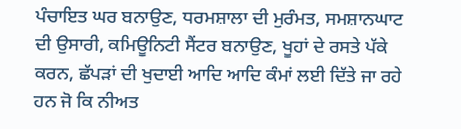ਪੰਚਾਇਤ ਘਰ ਬਨਾਉਣ, ਧਰਮਸ਼ਾਲਾ ਦੀ ਮੁਰੰਮਤ, ਸਮਸ਼ਾਨਘਾਟ ਦੀ ਉਸਾਰੀ, ਕਮਿਊਨਿਟੀ ਸੈਂਟਰ ਬਨਾਉਣ, ਖੂਹਾਂ ਦੇ ਰਸਤੇ ਪੱਕੇ ਕਰਨ, ਛੱਪੜਾਂ ਦੀ ਖੁਦਾਈ ਆਦਿ ਆਦਿ ਕੰਮਾਂ ਲਈ ਦਿੱਤੇ ਜਾ ਰਹੇ ਹਨ ਜੋ ਕਿ ਨੀਅਤ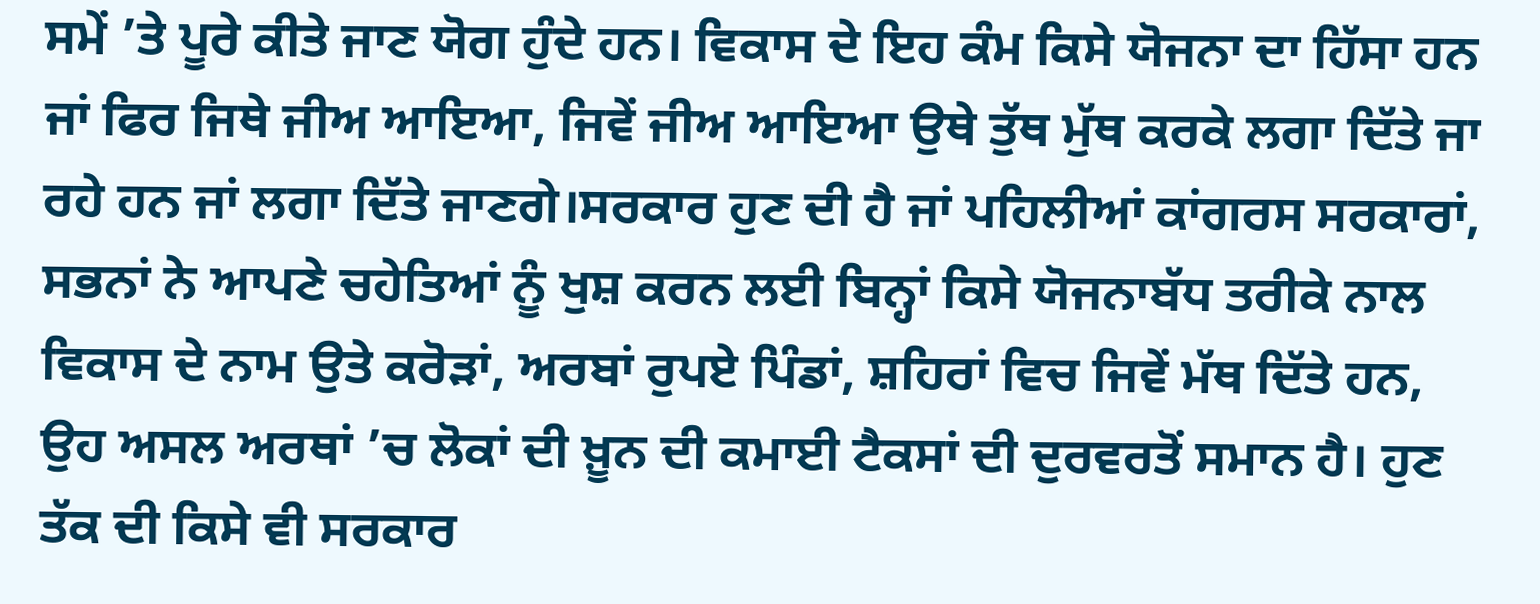ਸਮੇਂ ’ਤੇ ਪੂਰੇ ਕੀਤੇ ਜਾਣ ਯੋਗ ਹੁੰਦੇ ਹਨ। ਵਿਕਾਸ ਦੇ ਇਹ ਕੰਮ ਕਿਸੇ ਯੋਜਨਾ ਦਾ ਹਿੱਸਾ ਹਨ ਜਾਂ ਫਿਰ ਜਿਥੇ ਜੀਅ ਆਇਆ, ਜਿਵੇਂ ਜੀਅ ਆਇਆ ਉਥੇ ਤੁੱਥ ਮੁੱਥ ਕਰਕੇ ਲਗਾ ਦਿੱਤੇ ਜਾ ਰਹੇ ਹਨ ਜਾਂ ਲਗਾ ਦਿੱਤੇ ਜਾਣਗੇ।ਸਰਕਾਰ ਹੁਣ ਦੀ ਹੈ ਜਾਂ ਪਹਿਲੀਆਂ ਕਾਂਗਰਸ ਸਰਕਾਰਾਂ, ਸਭਨਾਂ ਨੇ ਆਪਣੇ ਚਹੇਤਿਆਂ ਨੂੰ ਖੁਸ਼ ਕਰਨ ਲਈ ਬਿਨ੍ਹਾਂ ਕਿਸੇ ਯੋਜਨਾਬੱਧ ਤਰੀਕੇ ਨਾਲ ਵਿਕਾਸ ਦੇ ਨਾਮ ਉਤੇ ਕਰੋੜਾਂ, ਅਰਬਾਂ ਰੁਪਏ ਪਿੰਡਾਂ, ਸ਼ਹਿਰਾਂ ਵਿਚ ਜਿਵੇਂ ਮੱਥ ਦਿੱਤੇ ਹਨ, ਉਹ ਅਸਲ ਅਰਥਾਂ ’ਚ ਲੋਕਾਂ ਦੀ ਖ਼ੂਨ ਦੀ ਕਮਾਈ ਟੈਕਸਾਂ ਦੀ ਦੁਰਵਰਤੋਂ ਸਮਾਨ ਹੈ। ਹੁਣ ਤੱਕ ਦੀ ਕਿਸੇ ਵੀ ਸਰਕਾਰ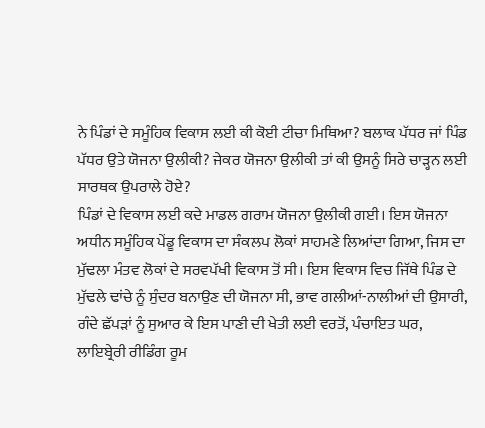ਨੇ ਪਿੰਡਾਂ ਦੇ ਸਮੂੰਹਿਕ ਵਿਕਾਸ ਲਈ ਕੀ ਕੋਈ ਟੀਚਾ ਮਿਥਿਆ? ਬਲਾਕ ਪੱਧਰ ਜਾਂ ਪਿੰਡ ਪੱਧਰ ਉਤੇ ਯੋਜਨਾ ਉਲੀਕੀ? ਜੇਕਰ ਯੋਜਨਾ ਉਲੀਕੀ ਤਾਂ ਕੀ ਉਸਨੂੰ ਸਿਰੇ ਚਾੜ੍ਹਨ ਲਈ ਸਾਰਥਕ ਉਪਰਾਲੇ ਹੋਏ?
ਪਿੰਡਾਂ ਦੇ ਵਿਕਾਸ ਲਈ ਕਦੇ ਮਾਡਲ ਗਰਾਮ ਯੋਜਨਾ ਉਲੀਕੀ ਗਈ। ਇਸ ਯੋਜਨਾ ਅਧੀਨ ਸਮੂੰਹਿਕ ਪੇਂਡੂ ਵਿਕਾਸ ਦਾ ਸੰਕਲਪ ਲੋਕਾਂ ਸਾਹਮਣੇ ਲਿਆਂਦਾ ਗਿਆ, ਜਿਸ ਦਾ ਮੁੱਢਲਾ ਮੰਤਵ ਲੋਕਾਂ ਦੇ ਸਰਵਪੱਖੀ ਵਿਕਾਸ ਤੋਂ ਸੀ। ਇਸ ਵਿਕਾਸ ਵਿਚ ਜਿੱਥੇ ਪਿੰਡ ਦੇ ਮੁੱਢਲੇ ਢਾਂਚੇ ਨੂੰ ਸੁੰਦਰ ਬਨਾਉਣ ਦੀ ਯੋਜਨਾ ਸੀ, ਭਾਵ ਗਲੀਆਂ-ਨਾਲੀਆਂ ਦੀ ਉਸਾਰੀ, ਗੰਦੇ ਛੱਪੜਾਂ ਨੂੰ ਸੁਆਰ ਕੇ ਇਸ ਪਾਣੀ ਦੀ ਖੇਤੀ ਲਈ ਵਰਤੋਂ, ਪੰਚਾਇਤ ਘਰ, ਲਾਇਬ੍ਰੇਰੀ ਰੀਡਿੰਗ ਰੂਮ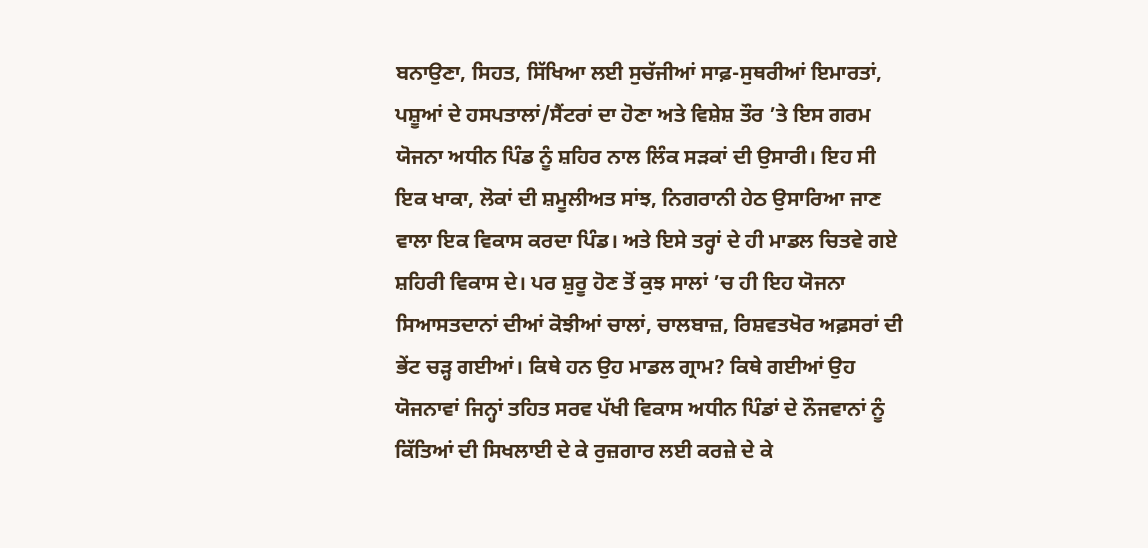ਬਨਾਉਣਾ, ਸਿਹਤ, ਸਿੱਖਿਆ ਲਈ ਸੁਚੱਜੀਆਂ ਸਾਫ਼-ਸੁਥਰੀਆਂ ਇਮਾਰਤਾਂ, ਪਸ਼ੂਆਂ ਦੇ ਹਸਪਤਾਲਾਂ/ਸੈਂਟਰਾਂ ਦਾ ਹੋਣਾ ਅਤੇ ਵਿਸ਼ੇਸ਼ ਤੌਰ ’ਤੇ ਇਸ ਗਰਮ ਯੋਜਨਾ ਅਧੀਨ ਪਿੰਡ ਨੂੰ ਸ਼ਹਿਰ ਨਾਲ ਲਿੰਕ ਸੜਕਾਂ ਦੀ ਉਸਾਰੀ। ਇਹ ਸੀ ਇਕ ਖਾਕਾ, ਲੋਕਾਂ ਦੀ ਸ਼ਮੂਲੀਅਤ ਸਾਂਝ, ਨਿਗਰਾਨੀ ਹੇਠ ਉਸਾਰਿਆ ਜਾਣ ਵਾਲਾ ਇਕ ਵਿਕਾਸ ਕਰਦਾ ਪਿੰਡ। ਅਤੇ ਇਸੇ ਤਰ੍ਹਾਂ ਦੇ ਹੀ ਮਾਡਲ ਚਿਤਵੇ ਗਏ ਸ਼ਹਿਰੀ ਵਿਕਾਸ ਦੇ। ਪਰ ਸ਼ੁਰੂ ਹੋਣ ਤੋਂ ਕੁਝ ਸਾਲਾਂ ’ਚ ਹੀ ਇਹ ਯੋਜਨਾ ਸਿਆਸਤਦਾਨਾਂ ਦੀਆਂ ਕੋਝੀਆਂ ਚਾਲਾਂ, ਚਾਲਬਾਜ਼, ਰਿਸ਼ਵਤਖੋਰ ਅਫ਼ਸਰਾਂ ਦੀ ਭੇਂਟ ਚੜ੍ਹ ਗਈਆਂ। ਕਿਥੇ ਹਨ ਉਹ ਮਾਡਲ ਗ੍ਰਾਮ? ਕਿਥੇ ਗਈਆਂ ਉਹ ਯੋਜਨਾਵਾਂ ਜਿਨ੍ਹਾਂ ਤਹਿਤ ਸਰਵ ਪੱਖੀ ਵਿਕਾਸ ਅਧੀਨ ਪਿੰਡਾਂ ਦੇ ਨੌਜਵਾਨਾਂ ਨੂੰ ਕਿੱਤਿਆਂ ਦੀ ਸਿਖਲਾਈ ਦੇ ਕੇ ਰੁਜ਼ਗਾਰ ਲਈ ਕਰਜ਼ੇ ਦੇ ਕੇ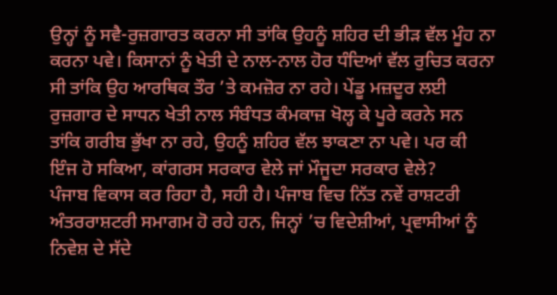ਉਨ੍ਹਾਂ ਨੂੰ ਸਵੈ-ਰੁਜ਼ਗਾਰਤ ਕਰਨਾ ਸੀ ਤਾਂਕਿ ਉਹਨੂੰ ਸ਼ਹਿਰ ਦੀ ਭੀੜ ਵੱਲ ਮੂੰਹ ਨਾ ਕਰਨਾ ਪਵੇ। ਕਿਸਾਨਾਂ ਨੂੰ ਖੇਤੀ ਦੇ ਨਾਲ-ਨਾਲ ਹੋਰ ਧੰਦਿਆਂ ਵੱਲ ਰੁਚਿਤ ਕਰਨਾ ਸੀ ਤਾਂਕਿ ਉਹ ਆਰਥਿਕ ਤੌਰ ’ਤੇ ਕਮਜ਼ੋਰ ਨਾ ਰਹੇ। ਪੇਂਡੂ ਮਜ਼ਦੂਰ ਲਈ ਰੁਜ਼ਗਾਰ ਦੇ ਸਾਧਨ ਖੇਤੀ ਨਾਲ ਸੰਬੰਧਤ ਕੰਮਕਾਜ਼ ਖੋਲ੍ਹ ਕੇ ਪੂਰੇ ਕਰਨੇ ਸਨ ਤਾਂਕਿ ਗਰੀਬ ਭੁੱਖਾ ਨਾ ਰਹੇ, ਉਹਨੂੰ ਸ਼ਹਿਰ ਵੱਲ ਝਾਕਣਾ ਨਾ ਪਵੇ। ਪਰ ਕੀ ਇੰਜ ਹੋ ਸਕਿਆ, ਕਾਂਗਰਸ ਸਰਕਾਰ ਵੇਲੇ ਜਾਂ ਮੌਜੂਦਾ ਸਰਕਾਰ ਵੇਲੇ?
ਪੰਜਾਬ ਵਿਕਾਸ ਕਰ ਰਿਹਾ ਹੈ, ਸਹੀ ਹੈ। ਪੰਜਾਬ ਵਿਚ ਨਿੱਤ ਨਵੇਂ ਰਾਸ਼ਟਰੀ ਅੰਤਰਰਾਸ਼ਟਰੀ ਸਮਾਗਮ ਹੋ ਰਹੇ ਹਨ, ਜਿਨ੍ਹਾਂ ’ਚ ਵਿਦੇਸ਼ੀਆਂ, ਪ੍ਰਵਾਸੀਆਂ ਨੂੰ ਨਿਵੇਸ਼ ਦੇ ਸੱਦੇ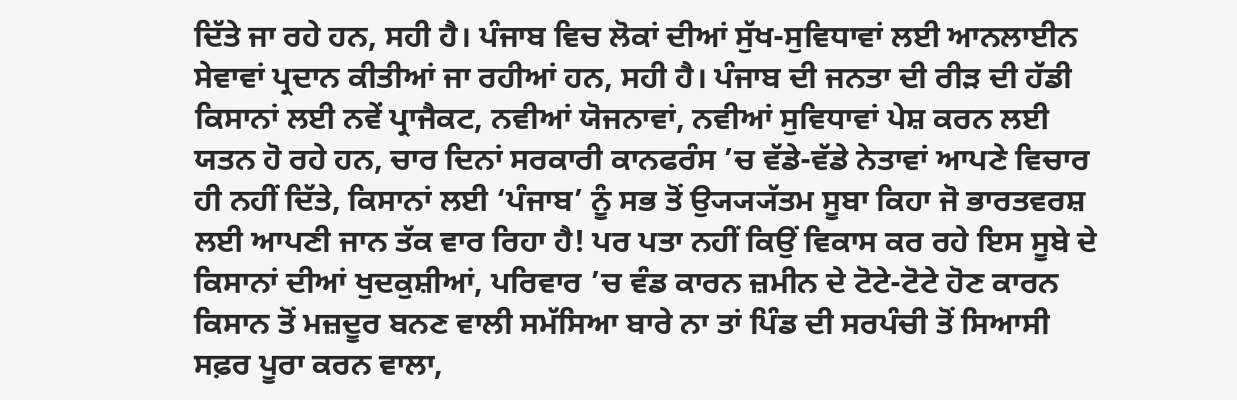ਦਿੱਤੇ ਜਾ ਰਹੇ ਹਨ, ਸਹੀ ਹੈ। ਪੰਜਾਬ ਵਿਚ ਲੋਕਾਂ ਦੀਆਂ ਸੁੱਖ-ਸੁਵਿਧਾਵਾਂ ਲਈ ਆਨਲਾਈਨ ਸੇਵਾਵਾਂ ਪ੍ਰਦਾਨ ਕੀਤੀਆਂ ਜਾ ਰਹੀਆਂ ਹਨ, ਸਹੀ ਹੈ। ਪੰਜਾਬ ਦੀ ਜਨਤਾ ਦੀ ਰੀੜ ਦੀ ਹੱਡੀ ਕਿਸਾਨਾਂ ਲਈ ਨਵੇਂ ਪ੍ਰਾਜੈਕਟ, ਨਵੀਆਂ ਯੋਜਨਾਵਾਂ, ਨਵੀਆਂ ਸੁਵਿਧਾਵਾਂ ਪੇਸ਼ ਕਰਨ ਲਈ ਯਤਨ ਹੋ ਰਹੇ ਹਨ, ਚਾਰ ਦਿਨਾਂ ਸਰਕਾਰੀ ਕਾਨਫਰੰਸ ’ਚ ਵੱਡੇ-ਵੱਡੇ ਨੇਤਾਵਾਂ ਆਪਣੇ ਵਿਚਾਰ ਹੀ ਨਹੀਂ ਦਿੱਤੇ, ਕਿਸਾਨਾਂ ਲਈ ‘ਪੰਜਾਬ’ ਨੂੰ ਸਭ ਤੋਂ ਉ੍ਯ੍ਯ੍ਯੱਤਮ ਸੂਬਾ ਕਿਹਾ ਜੋ ਭਾਰਤਵਰਸ਼ ਲਈ ਆਪਣੀ ਜਾਨ ਤੱਕ ਵਾਰ ਰਿਹਾ ਹੈ! ਪਰ ਪਤਾ ਨਹੀਂ ਕਿਉਂ ਵਿਕਾਸ ਕਰ ਰਹੇ ਇਸ ਸੂਬੇ ਦੇ ਕਿਸਾਨਾਂ ਦੀਆਂ ਖੁਦਕੁਸ਼ੀਆਂ, ਪਰਿਵਾਰ ’ਚ ਵੰਡ ਕਾਰਨ ਜ਼ਮੀਨ ਦੇ ਟੋਟੇ-ਟੋਟੇ ਹੋਣ ਕਾਰਨ ਕਿਸਾਨ ਤੋਂ ਮਜ਼ਦੂਰ ਬਨਣ ਵਾਲੀ ਸਮੱਸਿਆ ਬਾਰੇ ਨਾ ਤਾਂ ਪਿੰਡ ਦੀ ਸਰਪੰਚੀ ਤੋਂ ਸਿਆਸੀ ਸਫ਼ਰ ਪੂਰਾ ਕਰਨ ਵਾਲਾ,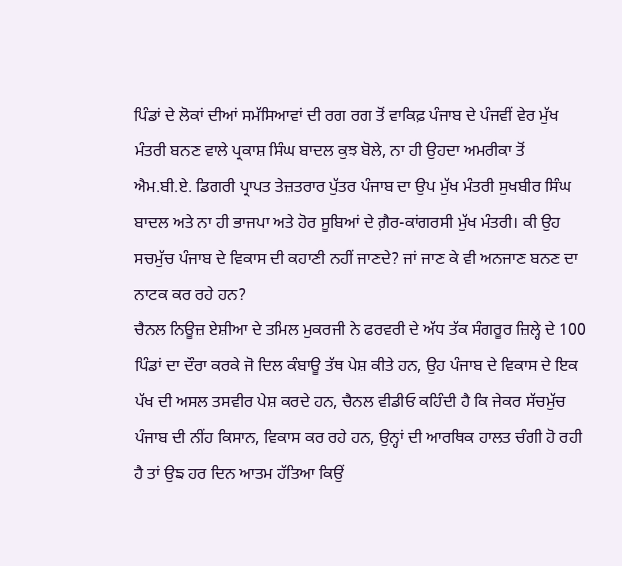ਪਿੰਡਾਂ ਦੇ ਲੋਕਾਂ ਦੀਆਂ ਸਮੱਸਿਆਵਾਂ ਦੀ ਰਗ ਰਗ ਤੋਂ ਵਾਕਿਫ਼ ਪੰਜਾਬ ਦੇ ਪੰਜਵੀਂ ਵੇਰ ਮੁੱਖ ਮੰਤਰੀ ਬਨਣ ਵਾਲੇ ਪ੍ਰਕਾਸ਼ ਸਿੰਘ ਬਾਦਲ ਕੁਝ ਬੋਲੇ, ਨਾ ਹੀ ਉਹਦਾ ਅਮਰੀਕਾ ਤੋਂ ਐਮ.ਬੀ.ਏ. ਡਿਗਰੀ ਪ੍ਰਾਪਤ ਤੇਜ਼ਤਰਾਰ ਪੁੱਤਰ ਪੰਜਾਬ ਦਾ ਉਪ ਮੁੱਖ ਮੰਤਰੀ ਸੁਖਬੀਰ ਸਿੰਘ ਬਾਦਲ ਅਤੇ ਨਾ ਹੀ ਭਾਜਪਾ ਅਤੇ ਹੋਰ ਸੂਬਿਆਂ ਦੇ ਗ਼ੈਰ-ਕਾਂਗਰਸੀ ਮੁੱਖ ਮੰਤਰੀ। ਕੀ ਉਹ ਸਚਮੁੱਚ ਪੰਜਾਬ ਦੇ ਵਿਕਾਸ ਦੀ ਕਹਾਣੀ ਨਹੀਂ ਜਾਣਦੇ? ਜਾਂ ਜਾਣ ਕੇ ਵੀ ਅਨਜਾਣ ਬਨਣ ਦਾ ਨਾਟਕ ਕਰ ਰਹੇ ਹਨ?
ਚੈਨਲ ਨਿਊਜ਼ ਏਸ਼ੀਆ ਦੇ ਤਮਿਲ ਮੁਕਰਜੀ ਨੇ ਫਰਵਰੀ ਦੇ ਅੱਧ ਤੱਕ ਸੰਗਰੂਰ ਜ਼ਿਲ੍ਹੇ ਦੇ 100 ਪਿੰਡਾਂ ਦਾ ਦੌਰਾ ਕਰਕੇ ਜੋ ਦਿਲ ਕੰਬਾਊ ਤੱਥ ਪੇਸ਼ ਕੀਤੇ ਹਨ, ਉਹ ਪੰਜਾਬ ਦੇ ਵਿਕਾਸ ਦੇ ਇਕ ਪੱਖ ਦੀ ਅਸਲ ਤਸਵੀਰ ਪੇਸ਼ ਕਰਦੇ ਹਨ, ਚੈਨਲ ਵੀਡੀਓ ਕਹਿੰਦੀ ਹੈ ਕਿ ਜੇਕਰ ਸੱਚਮੁੱਚ ਪੰਜਾਬ ਦੀ ਨੀਂਹ ਕਿਸਾਨ, ਵਿਕਾਸ ਕਰ ਰਹੇ ਹਨ, ਉਨ੍ਹਾਂ ਦੀ ਆਰਥਿਕ ਹਾਲਤ ਚੰਗੀ ਹੋ ਰਹੀ ਹੈ ਤਾਂ ਉਙ ਹਰ ਦਿਨ ਆਤਮ ਹੱਤਿਆ ਕਿਉਂ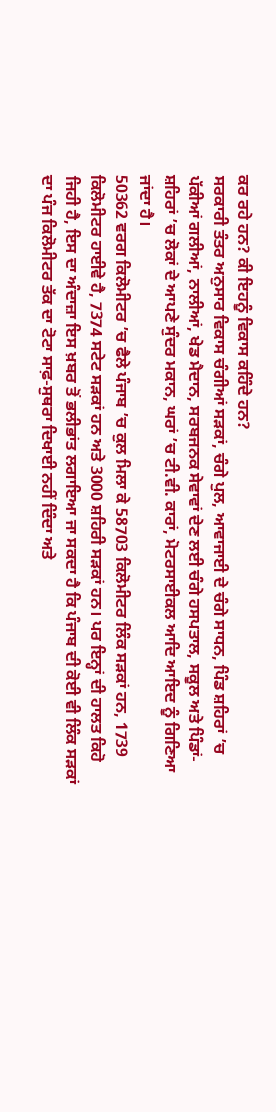ਕਰ ਰਹੇ ਹਨ? ਕੀ ਇਹਨੂੰ ਵਿਕਾਸ ਕਹਿੰਦੇ ਹਨ?
ਸਰਕਾਰੀ ਤੰਤਰ ਅਨੁਸਾਰ ਵਿਕਾਸ ਚੰਗੀਆਂ ਸੜਕਾਂ, ਚੰਗੇ ਪੁਲ, ਆਵਾਜਾਈ ਦੇ ਚੰਗੇ ਸਾਧਨ, ਪਿੰਡ ਸ਼ਹਿਰਾਂ ’ਚ ਪੱਕੀਆਂ ਗਲੀਆਂ, ਨਾਲੀਆਂ, ਖੇਡ ਮੈਦਾਨ, ਸਰਬਜਨਕ ਸੇਵਾਵਾਂ ਦੇਣ ਲਈ ਚੰਗੇ ਹਸਪਤਾਲ, ਸਕੂਲ ਅਤੇ ਪਿੰਡਾਂ-ਸ਼ਹਿਰਾਂ ’ਚ ਲੋਕਾਂ ਦੇ ਆਪਣੇ ਸੁੰਦਰ ਮਕਾਨ, ਘਰਾਂ ’ਚ ਟੀ.ਵੀ. ਕਾਰਾਂ, ਮੋਟਰਸਾਈਕਲ ਆਦਿ ਆਇਦ ਨੂੰ ਗਿਣਿਆ ਜਾਂਦਾ ਹੈ।
50362 ਵਰਗ ਕਿਲੋਮੀਟਰ ’ਚ ਫੈਲੇ ਪੰਜਾਬ ’ਚ ਕੁਲ ਮਿਲਾ ਕੇ 58703 ਕਿਲੋਮੀਟਰ ਲਿੰਕ ਸੜਕਾਂ ਹਨ, 1739 ਕਿਲੋਮੀਟਰ ਹਾਈਵੇ ਹੈ, 7374 ਸਟੇਟ ਸੜਕਾਂ ਹਨ ਅਤੇ 3000 ਸ਼ਹਿਰੀ ਸੜਕਾਂ ਹਨ। ਪਰ ਇਨ੍ਹਾਂ ਦੀ ਹਾਲਤ ਕਿਹੋ ਜਿਹੀ ਹੈ, ਇਸ ਦਾ ਅੰਦਾਜ਼ਾ ਇਸ ਖ਼ਬਰ ਤੋਂ ਭਲੀਭਾਂਤ ਲਗਾਇਆ ਜਾ ਸਕਦਾ ਹੈ ਕਿ ਪੰਜਾਬ ਦੀ ਕੋਈ ਵੀ ਲਿੰਕ ਸੜਕਾਂ ਦਾ ਪੰਜ ਕਿਲੋਮੀਟਰ ਤੱਕ ਦਾ ਟੋਟਾ ਸਾਫ਼-ਸੁਥਰਾ ਦਿਖਾਈ ਨਹੀਂ ਦਿੰਦਾ ਅਤੇ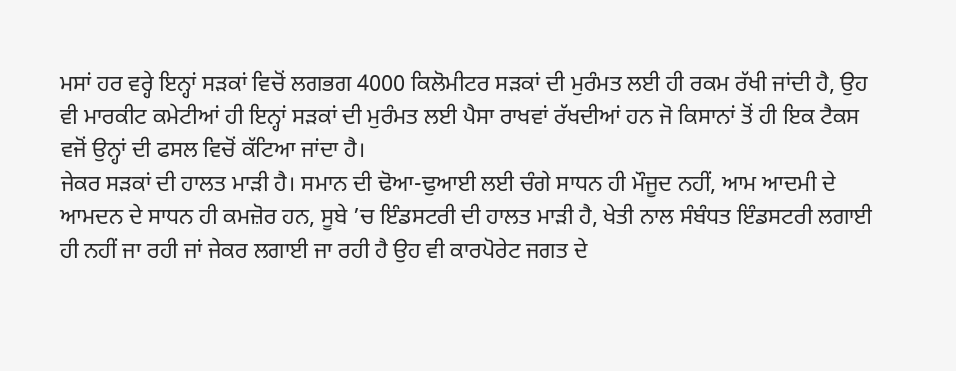ਮਸਾਂ ਹਰ ਵਰ੍ਹੇ ਇਨ੍ਹਾਂ ਸੜਕਾਂ ਵਿਚੋਂ ਲਗਭਗ 4000 ਕਿਲੋਮੀਟਰ ਸੜਕਾਂ ਦੀ ਮੁਰੰਮਤ ਲਈ ਹੀ ਰਕਮ ਰੱਖੀ ਜਾਂਦੀ ਹੈ, ਉਹ ਵੀ ਮਾਰਕੀਟ ਕਮੇਟੀਆਂ ਹੀ ਇਨ੍ਹਾਂ ਸੜਕਾਂ ਦੀ ਮੁਰੰਮਤ ਲਈ ਪੈਸਾ ਰਾਖਵਾਂ ਰੱਖਦੀਆਂ ਹਨ ਜੋ ਕਿਸਾਨਾਂ ਤੋਂ ਹੀ ਇਕ ਟੈਕਸ ਵਜੋਂ ਉਨ੍ਹਾਂ ਦੀ ਫਸਲ ਵਿਚੋਂ ਕੱਟਿਆ ਜਾਂਦਾ ਹੈ।
ਜੇਕਰ ਸੜਕਾਂ ਦੀ ਹਾਲਤ ਮਾੜੀ ਹੈ। ਸਮਾਨ ਦੀ ਢੋਆ-ਢੁਆਈ ਲਈ ਚੰਗੇ ਸਾਧਨ ਹੀ ਮੌਜੂਦ ਨਹੀਂ, ਆਮ ਆਦਮੀ ਦੇ ਆਮਦਨ ਦੇ ਸਾਧਨ ਹੀ ਕਮਜ਼ੋਰ ਹਨ, ਸੂਬੇ ’ਚ ਇੰਡਸਟਰੀ ਦੀ ਹਾਲਤ ਮਾੜੀ ਹੈ, ਖੇਤੀ ਨਾਲ ਸੰਬੰਧਤ ਇੰਡਸਟਰੀ ਲਗਾਈ ਹੀ ਨਹੀਂ ਜਾ ਰਹੀ ਜਾਂ ਜੇਕਰ ਲਗਾਈ ਜਾ ਰਹੀ ਹੈ ਉਹ ਵੀ ਕਾਰਪੋਰੇਟ ਜਗਤ ਦੇ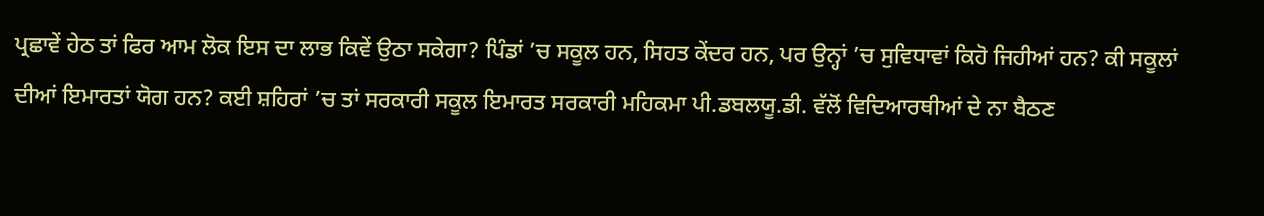ਪ੍ਰਛਾਵੇਂ ਹੇਠ ਤਾਂ ਫਿਰ ਆਮ ਲੋਕ ਇਸ ਦਾ ਲਾਭ ਕਿਵੇਂ ਉਠਾ ਸਕੇਗਾ? ਪਿੰਡਾਂ ’ਚ ਸਕੂਲ ਹਨ, ਸਿਹਤ ਕੇਂਦਰ ਹਨ, ਪਰ ਉਨ੍ਹਾਂ ’ਚ ਸੁਵਿਧਾਵਾਂ ਕਿਹੋ ਜਿਹੀਆਂ ਹਨ? ਕੀ ਸਕੂਲਾਂ ਦੀਆਂ ਇਮਾਰਤਾਂ ਯੋਗ ਹਨ? ਕਈ ਸ਼ਹਿਰਾਂ ’ਚ ਤਾਂ ਸਰਕਾਰੀ ਸਕੂਲ ਇਮਾਰਤ ਸਰਕਾਰੀ ਮਹਿਕਮਾ ਪੀ.ਡਬਲਯੂ.ਡੀ. ਵੱਲੋਂ ਵਿਦਿਆਰਥੀਆਂ ਦੇ ਨਾ ਬੈਠਣ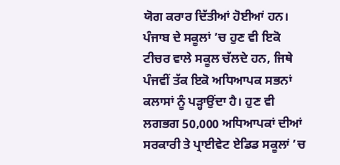ਯੋਗ ਕਰਾਰ ਦਿੱਤੀਆਂ ਹੋਈਆਂ ਹਨ। ਪੰਜਾਬ ਦੇ ਸਕੂਲਾਂ ’ਚ ਹੁਣ ਵੀ ਇਕੋ ਟੀਚਰ ਵਾਲੇ ਸਕੂਲ ਚੱਲਦੇ ਹਨ, ਜਿਥੇ ਪੰਜਵੀਂ ਤੱਕ ਇਕੋ ਅਧਿਆਪਕ ਸਭਨਾਂ ਕਲਾਸਾਂ ਨੂੰ ਪੜ੍ਹਾਉਂਦਾ ਹੈ। ਹੁਣ ਵੀ ਲਗਭਗ 50,000 ਅਧਿਆਪਕਾਂ ਦੀਆਂ ਸਰਕਾਰੀ ਤੇ ਪ੍ਰਾਈਵੇਟ ਏਡਿਡ ਸਕੂਲਾਂ ’ਚ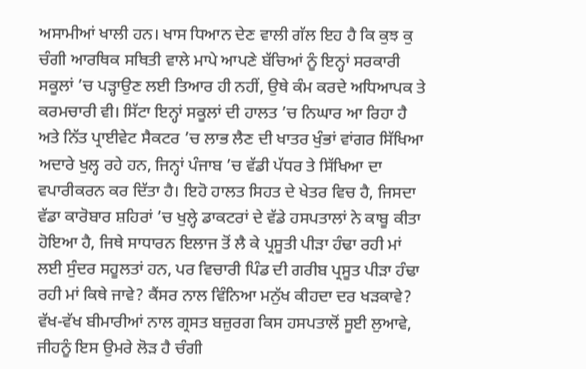ਅਸਾਮੀਆਂ ਖਾਲੀ ਹਨ। ਖਾਸ ਧਿਆਨ ਦੇਣ ਵਾਲੀ ਗੱਲ ਇਹ ਹੈ ਕਿ ਕੁਝ ਕੁ ਚੰਗੀ ਆਰਥਿਕ ਸਥਿਤੀ ਵਾਲੇ ਮਾਪੇ ਆਪਣੇ ਬੱਚਿਆਂ ਨੂੰ ਇਨ੍ਹਾਂ ਸਰਕਾਰੀ ਸਕੂਲਾਂ ’ਚ ਪੜ੍ਹਾਉਣ ਲਈ ਤਿਆਰ ਹੀ ਨਹੀਂ, ਉਥੇ ਕੰਮ ਕਰਦੇ ਅਧਿਆਪਕ ਤੇ ਕਰਮਚਾਰੀ ਵੀ। ਸਿੱਟਾ ਇਨ੍ਹਾਂ ਸਕੂਲਾਂ ਦੀ ਹਾਲਤ ’ਚ ਨਿਘਾਰ ਆ ਰਿਹਾ ਹੈ ਅਤੇ ਨਿੱਤ ਪ੍ਰਾਈਵੇਟ ਸੈਕਟਰ ’ਚ ਲਾਭ ਲੈਣ ਦੀ ਖਾਤਰ ਖੁੰਭਾਂ ਵਾਂਗਰ ਸਿੱਖਿਆ ਅਦਾਰੇ ਖੁਲ੍ਹ ਰਹੇ ਹਨ, ਜਿਨ੍ਹਾਂ ਪੰਜਾਬ ’ਚ ਵੱਡੀ ਪੱਧਰ ਤੇ ਸਿੱਖਿਆ ਦਾ ਵਪਾਰੀਕਰਨ ਕਰ ਦਿੱਤਾ ਹੈ। ਇਹੋ ਹਾਲਤ ਸਿਹਤ ਦੇ ਖੇਤਰ ਵਿਚ ਹੈ, ਜਿਸਦਾ ਵੱਡਾ ਕਾਰੋਬਾਰ ਸ਼ਹਿਰਾਂ ’ਚ ਖੁਲ੍ਹੇ ਡਾਕਟਰਾਂ ਦੇ ਵੱਡੇ ਹਸਪਤਾਲਾਂ ਨੇ ਕਾਬੂ ਕੀਤਾ ਹੋਇਆ ਹੈ, ਜਿਥੇ ਸਾਧਾਰਨ ਇਲਾਜ ਤੋਂ ਲੈ ਕੇ ਪ੍ਰਸੂਤੀ ਪੀੜਾ ਹੰਢਾ ਰਹੀ ਮਾਂ ਲਈ ਸੁੰਦਰ ਸਹੂਲਤਾਂ ਹਨ, ਪਰ ਵਿਚਾਰੀ ਪਿੰਡ ਦੀ ਗਰੀਬ ਪ੍ਰਸੂਤ ਪੀੜਾ ਹੰਢਾ ਰਹੀ ਮਾਂ ਕਿਥੇ ਜਾਵੇ? ਕੈਂਸਰ ਨਾਲ ਵਿੰਨਿਆ ਮਨੁੱਖ ਕੀਹਦਾ ਦਰ ਖੜਕਾਵੇ? ਵੱਖ-ਵੱਖ ਬੀਮਾਰੀਆਂ ਨਾਲ ਗ੍ਰਸਤ ਬਜ਼ੁਰਗ ਕਿਸ ਹਸਪਤਾਲੋਂ ਸੂਈ ਲੁਆਵੇ, ਜੀਹਨੂੰ ਇਸ ਉਮਰੇ ਲੋੜ ਹੈ ਚੰਗੀ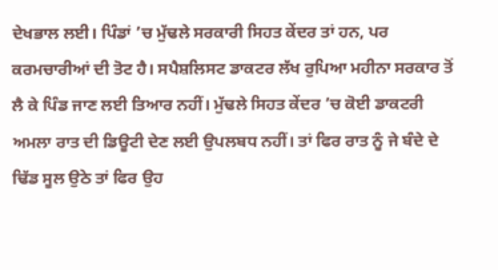ਦੇਖਭਾਲ ਲਈ। ਪਿੰਡਾਂ ’ਚ ਮੁੱਢਲੇ ਸਰਕਾਰੀ ਸਿਹਤ ਕੇਂਦਰ ਤਾਂ ਹਨ, ਪਰ ਕਰਮਚਾਰੀਆਂ ਦੀ ਤੋਟ ਹੈ। ਸਪੈਸ਼ਲਿਸਟ ਡਾਕਟਰ ਲੱਖ ਰੁਪਿਆ ਮਹੀਨਾ ਸਰਕਾਰ ਤੋਂ ਲੈ ਕੇ ਪਿੰਡ ਜਾਣ ਲਈ ਤਿਆਰ ਨਹੀਂ। ਮੁੱਢਲੇ ਸਿਹਤ ਕੇਂਦਰ ’ਚ ਕੋਈ ਡਾਕਟਰੀ ਅਮਲਾ ਰਾਤ ਦੀ ਡਿਊਟੀ ਦੇਣ ਲਈ ਉਪਲਬਧ ਨਹੀਂ। ਤਾਂ ਫਿਰ ਰਾਤ ਨੂੰ ਜੇ ਬੰਦੇ ਦੇ ਢਿੱਡ ਸੂਲ ਉਠੇ ਤਾਂ ਫਿਰ ਉਹ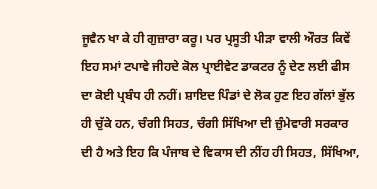ਜੂਵੈਨ ਖਾ ਕੇ ਹੀ ਗੁਜ਼ਾਰਾ ਕਰੂ। ਪਰ ਪ੍ਰਸੂਤੀ ਪੀੜਾ ਵਾਲੀ ਔਰਤ ਕਿਵੇਂ ਇਹ ਸਮਾਂ ਟਪਾਵੇ ਜੀਹਦੇ ਕੋਲ ਪ੍ਰਾਈਵੇਟ ਡਾਕਟਰ ਨੂੰ ਦੇਣ ਲਈ ਫੀਸ ਦਾ ਕੋਈ ਪ੍ਰਬੰਧ ਹੀ ਨਹੀਂ। ਸ਼ਾਇਦ ਪਿੰਡਾਂ ਦੇ ਲੋਕ ਹੁਣ ਇਹ ਗੱਲਾਂ ਭੁੱਲ ਹੀ ਚੁੱਕੇ ਹਨ, ਚੰਗੀ ਸਿਹਤ, ਚੰਗੀ ਸਿੱਖਿਆ ਦੀ ਜ਼ੁੰਮੇਵਾਰੀ ਸਰਕਾਰ ਦੀ ਹੈ ਅਤੇ ਇਹ ਕਿ ਪੰਜਾਬ ਦੇ ਵਿਕਾਸ ਦੀ ਨੀਂਹ ਹੀ ਸਿਹਤ, ਸਿੱਖਿਆ,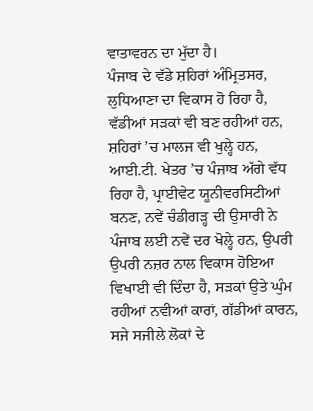ਵਾਤਾਵਰਨ ਦਾ ਮੁੱਦਾ ਹੈ।
ਪੰਜਾਬ ਦੇ ਵੱਡੇ ਸ਼ਹਿਰਾਂ ਅੰਮ੍ਰਿਤਸਰ, ਲੁਧਿਆਣਾ ਦਾ ਵਿਕਾਸ ਹੋ ਰਿਹਾ ਹੈ, ਵੱਡੀਆਂ ਸੜਕਾਂ ਵੀ ਬਣ ਰਹੀਆਂ ਹਨ, ਸ਼ਹਿਰਾਂ ’ਚ ਮਾਲਜ ਵੀ ਖੁਲ੍ਹੇ ਹਨ, ਆਈ.ਟੀ. ਖੇਤਰ ’ਚ ਪੰਜਾਬ ਅੱਗੇ ਵੱਧ ਰਿਹਾ ਹੈ, ਪ੍ਰਾਈਵੇਟ ਯੂਨੀਵਰਸਿਟੀਆਂ ਬਨਣ, ਨਵੇਂ ਚੰਡੀਗੜ੍ਹ ਦੀ ਉਸਾਰੀ ਨੇ ਪੰਜਾਬ ਲਈ ਨਵੇਂ ਦਰ ਖੋਲ੍ਹੇ ਹਨ, ਉਪਰੀ ਉਪਰੀ ਨਜ਼ਰ ਨਾਲ ਵਿਕਾਸ ਹੋਇਆ ਵਿਖਾਈ ਵੀ ਦਿੰਦਾ ਹੈ, ਸੜਕਾਂ ਉਤੇ ਘੁੰਮ ਰਹੀਆਂ ਨਵੀਆਂ ਕਾਰਾਂ, ਗੱਡੀਆਂ ਕਾਰਨ, ਸਜੇ ਸਜੀਲੇ ਲੋਕਾਂ ਦੇ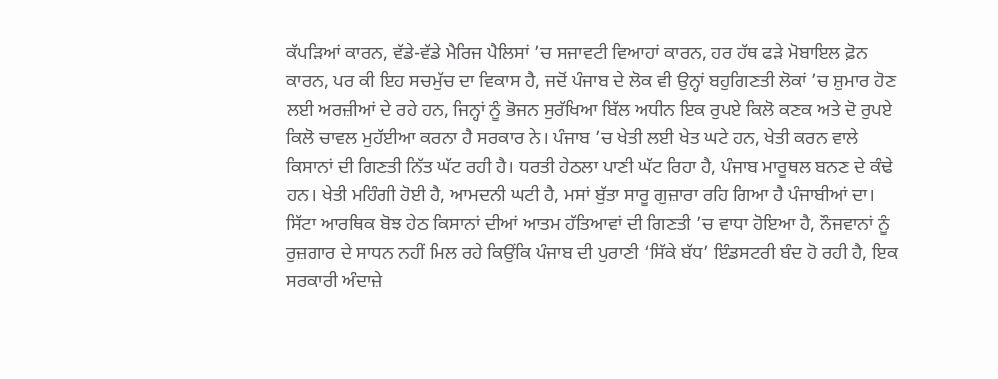ਕੱਪੜਿਆਂ ਕਾਰਨ, ਵੱਡੇ-ਵੱਡੇ ਮੈਰਿਜ ਪੈਲਿਸਾਂ ’ਚ ਸਜਾਵਟੀ ਵਿਆਹਾਂ ਕਾਰਨ, ਹਰ ਹੱਥ ਫੜੇ ਮੋਬਾਇਲ ਫ਼ੋਨ ਕਾਰਨ, ਪਰ ਕੀ ਇਹ ਸਚਮੁੱਚ ਦਾ ਵਿਕਾਸ ਹੈ, ਜਦੋਂ ਪੰਜਾਬ ਦੇ ਲੋਕ ਵੀ ਉਨ੍ਹਾਂ ਬਹੁਗਿਣਤੀ ਲੋਕਾਂ ’ਚ ਸ਼ੁਮਾਰ ਹੋਣ ਲਈ ਅਰਜ਼ੀਆਂ ਦੇ ਰਹੇ ਹਨ, ਜਿਨ੍ਹਾਂ ਨੂੰ ਭੋਜਨ ਸੁਰੱਖਿਆ ਬਿੱਲ ਅਧੀਨ ਇਕ ਰੁਪਏ ਕਿਲੋ ਕਣਕ ਅਤੇ ਦੋ ਰੁਪਏ ਕਿਲੋ ਚਾਵਲ ਮੁਹੱਈਆ ਕਰਨਾ ਹੈ ਸਰਕਾਰ ਨੇ। ਪੰਜਾਬ ’ਚ ਖੇਤੀ ਲਈ ਖੇਤ ਘਟੇ ਹਨ, ਖੇਤੀ ਕਰਨ ਵਾਲੇ ਕਿਸਾਨਾਂ ਦੀ ਗਿਣਤੀ ਨਿੱਤ ਘੱਟ ਰਹੀ ਹੈ। ਧਰਤੀ ਹੇਠਲਾ ਪਾਣੀ ਘੱਟ ਰਿਹਾ ਹੈ, ਪੰਜਾਬ ਮਾਰੂਥਲ ਬਨਣ ਦੇ ਕੰਢੇ ਹਨ। ਖੇਤੀ ਮਹਿੰਗੀ ਹੋਈ ਹੈ, ਆਮਦਨੀ ਘਟੀ ਹੈ, ਮਸਾਂ ਬੁੱਤਾ ਸਾਰੂ ਗੁਜ਼ਾਰਾ ਰਹਿ ਗਿਆ ਹੈ ਪੰਜਾਬੀਆਂ ਦਾ। ਸਿੱਟਾ ਆਰਥਿਕ ਬੋਝ ਹੇਠ ਕਿਸਾਨਾਂ ਦੀਆਂ ਆਤਮ ਹੱਤਿਆਵਾਂ ਦੀ ਗਿਣਤੀ ’ਚ ਵਾਧਾ ਹੋਇਆ ਹੈ, ਨੌਜਵਾਨਾਂ ਨੂੰ ਰੁਜ਼ਗਾਰ ਦੇ ਸਾਧਨ ਨਹੀਂ ਮਿਲ ਰਹੇ ਕਿਉਂਕਿ ਪੰਜਾਬ ਦੀ ਪੁਰਾਣੀ ‘ਸਿੱਕੇ ਬੱਧ’ ਇੰਡਸਟਰੀ ਬੰਦ ਹੋ ਰਹੀ ਹੈ, ਇਕ ਸਰਕਾਰੀ ਅੰਦਾਜ਼ੇ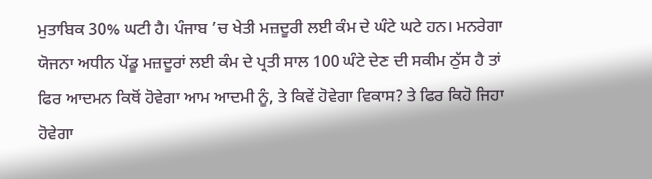ਮੁਤਾਬਿਕ 30% ਘਟੀ ਹੈ। ਪੰਜਾਬ ’ਚ ਖੇਤੀ ਮਜ਼ਦੂਰੀ ਲਈ ਕੰਮ ਦੇ ਘੰਟੇ ਘਟੇ ਹਨ। ਮਨਰੇਗਾ ਯੋਜਨਾ ਅਧੀਨ ਪੇਂਡੂ ਮਜ਼ਦੂਰਾਂ ਲਈ ਕੰਮ ਦੇ ਪ੍ਰਤੀ ਸਾਲ 100 ਘੰਟੇ ਦੇਣ ਦੀ ਸਕੀਮ ਠੁੱਸ ਹੈ ਤਾਂ ਫਿਰ ਆਦਮਨ ਕਿਥੋਂ ਹੋਵੇਗਾ ਆਮ ਆਦਮੀ ਨੂੰ, ਤੇ ਕਿਵੇਂ ਹੋਵੇਗਾ ਵਿਕਾਸ? ਤੇ ਫਿਰ ਕਿਹੋ ਜਿਹਾ ਹੋਵੇਗਾ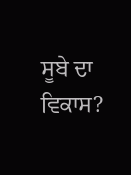ਸੂਬੇ ਦਾ ਵਿਕਾਸ?